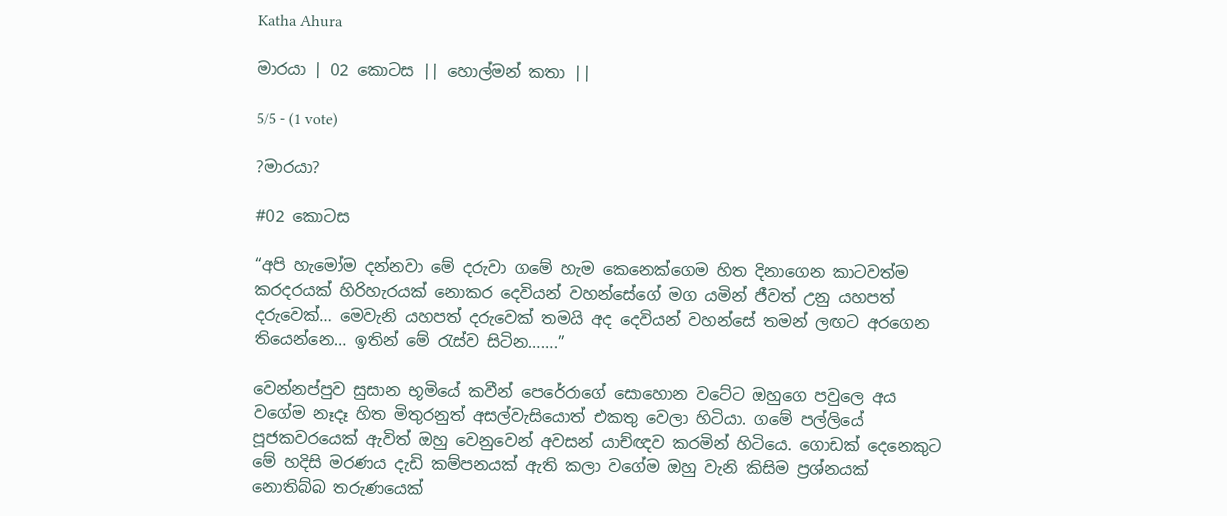Katha Ahura

මාරයා | 02 කොටස || හොල්මන් කතා ||

5/5 - (1 vote)

?මාරයා?

#02 කොටස

“අපි හැමෝම දන්නවා මේ දරුවා ගමේ හැම කෙනෙක්ගෙම හිත දිනාගෙන කාටවත්ම කරදරයක් හිරිහැරයක් නොකර දෙවියන් වහන්සේගේ මග යමින් ජීවත් උනු යහපත් දරුවෙක්… මෙවැනි යහපත් දරුවෙක් තමයි අද දෙවියන් වහන්සේ තමන් ලඟට අරගෙන තියෙන්නෙ… ඉතින් මේ රැස්ව සිටින…….”

වෙන්නප්පුව සුසාන භූමියේ කවීන් පෙරේරාගේ සොහොන වටේට ඔහුගෙ පවුලෙ අය වගේම නෑදෑ හිත මිතුරනුත් අසල්වැසියොත් එකතු වෙලා හිටියා. ගමේ පල්ලියේ පූජකවරයෙක් ඇවිත් ඔහු වෙනුවෙන් අවසන් යාච්ඥව කරමින් හිටියෙ. ගොඩක් දෙනෙකුට මේ හදිසි මරණය දැඩි කම්පනයක් ඇති කලා වගේම ඔහු වැනි කිසිම ප්‍රශ්නයක් නොතිබ්බ තරුණයෙක්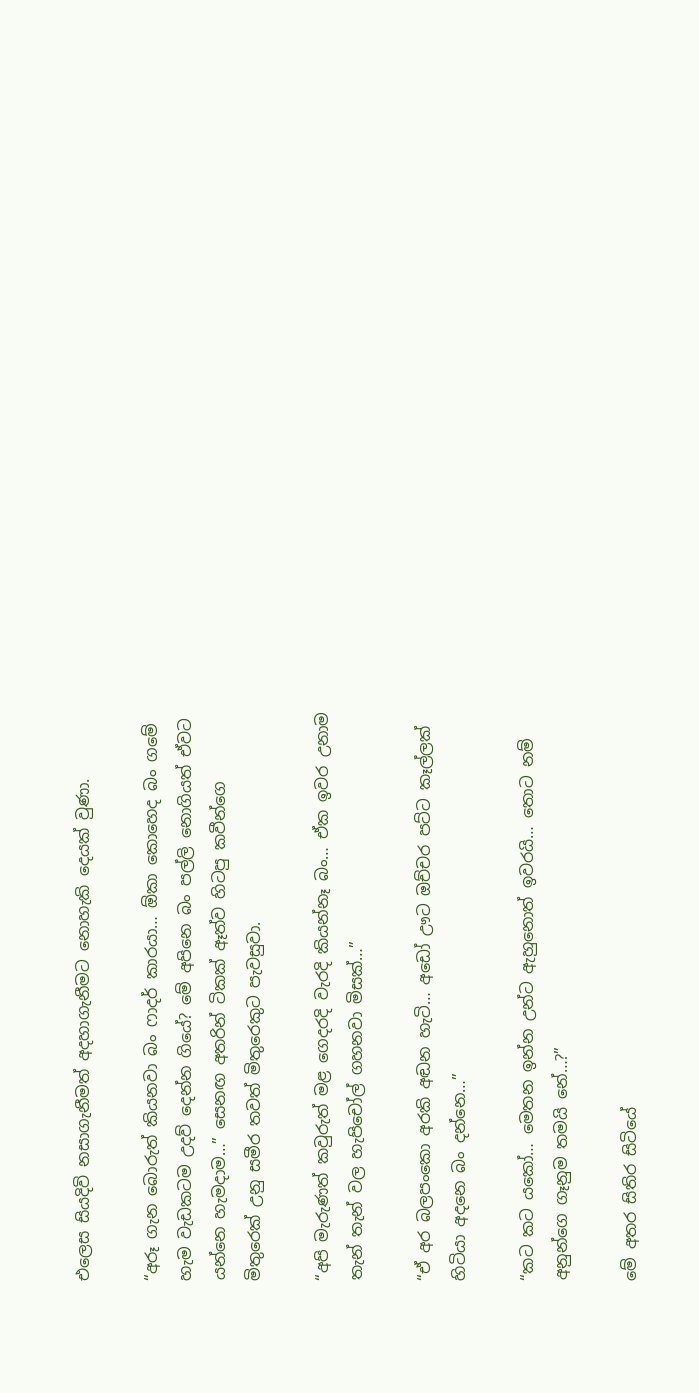එලෙස සියදිවි නසාගැනීමත් අදහාගැනීමට නොහැකි දෙයක් වුණා.

“අරූ ගැන බොරුත් කියනවා බං ෆාදර් කාරයා… ඕකා කොහෙද බං ගමේ හැම වැඩකටම උදව් දෙන්න ගියේ? මේ අපිනෙ බං පල්ලි නොගියත් ඒවට යන්නෙ හැමදාම…” සෙනඟ අතරින් ටිකක් ඈත්ව හිටපු කවීන්ගෙ මිතුරෙක් උනු සමීර තවත් මිතුරෙකුට පැවසුවා.

“අපි මැරුණත් කවුරුත් මළ ගෙදරදි වැරදි කියන්නෑ බං… ඒක ඉවර උනාම තැන් තැන් වල හැපිචෝල් ගහනවා මිසක්…”

“ඒ අර බලපංකො අරකි අඬන හැටි… අඩෝ ඌට ඔච්චර පට්ට කෑල්ලක් හිටියා අදනෙ බං දන්නෙ…”

“කට කට යකෝ… මෙතන ඉන්න උන්ට ඇහුනොත් ඉවරයි… තොට නම් අනුන්ගෙ ගෑනුම තමයි නේ…?”

මේ අතර සිතිර සිටියේ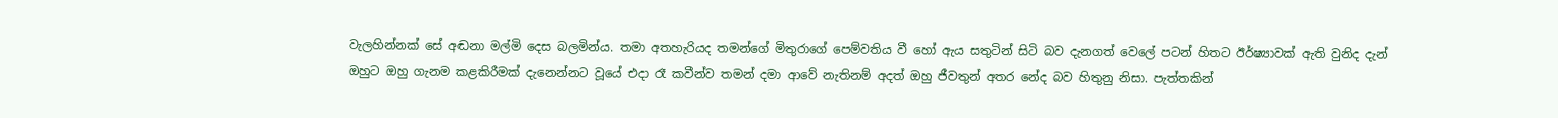වැලහින්නක් සේ අඬනා මල්මි දෙස බලමින්ය. තමා අතහැරියද තමන්ගේ මිතුරාගේ පෙම්වතිය වී හෝ ඇය සතුටින් සිටි බව දැනගත් වෙලේ පටන් හිතට ඊර්ෂ්‍යාවක් ඇති වුනිද දැන් ඔහුට ඔහු ගැනම කළකිරීමක් දැනෙන්නට වූයේ එදා රෑ කවීන්ව තමන් දමා ආවේ නැතිනම් අදත් ඔහු ජීවතුන් අතර නේද බව හිතුනු නිසා. පැත්තකින්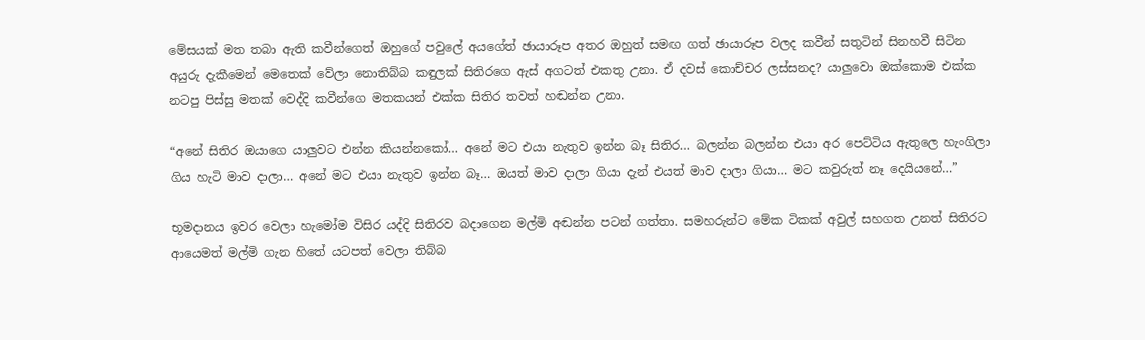මේසයක් මත තබා ඇති කවීන්ගෙත් ඔහුගේ පවුලේ අයගේත් ඡායාරූප අතර ඔහුත් සමඟ ගත් ඡායාරූප වලද කවීන් සතුටින් සිනහවී සිටින අයුරු දැකීමෙන් මෙතෙක් වේලා නොතිබ්බ කඳුලක් සිතිරගෙ ඇස් අගටත් එකතු උනා. ඒ දවස් කොච්චර ලස්සනද? යාලුවො ඔක්කොම එක්ක නටපු පිස්සු මතක් වෙද්දි කවීන්ගෙ මතකයන් එක්ක සිතිර තවත් හඬන්න උනා.

“අනේ සිතිර ඔයාගෙ යාලුවට එන්න කියන්නකෝ… අනේ මට එයා නැතුව ඉන්න බෑ සිතිර… බලන්න බලන්න එයා අර පෙට්ටිය ඇතුලෙ හැංගිලා ගිය හැටි මාව දාලා… අනේ මට එයා නැතුව ඉන්න බෑ… ඔයත් මාව දාලා ගියා දැන් එයත් මාව දාලා ගියා… මට කවුරුත් නෑ දෙයියනේ…”

භූමදානය ඉවර වෙලා හැමෝම විසිර යද්දි සිතිරව බදාගෙන මල්මි අඬන්න පටන් ගත්තා. සමහරුන්ට මේක ටිකක් අවුල් සහගත උනත් සිතිරට ආයෙමත් මල්මි ගැන හිතේ යටපත් වෙලා තිබ්බ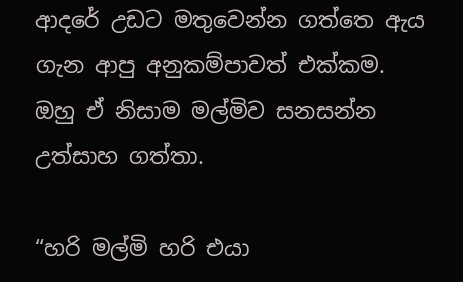ආදරේ උඩට මතුවෙන්න ගත්තෙ ඇය ගැන ආපු අනුකම්පාවත් එක්කම. ඔහු ඒ නිසාම මල්මිව සනසන්න උත්සාහ ගත්තා.

“හරි මල්මි හරි එයා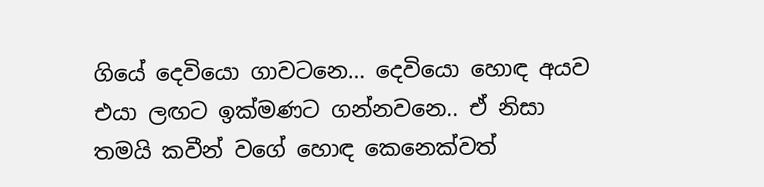ගියේ දෙවියො ගාවටනෙ… දෙවියො හොඳ අයව එයා ලඟට ඉක්මණට ගන්නවනෙ.. ඒ නිසා තමයි කවීන් වගේ හොඳ කෙනෙක්වත්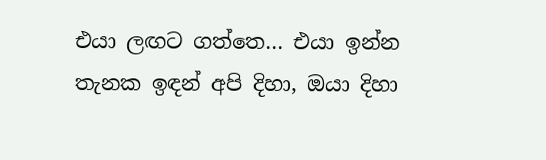එයා ලඟට ගත්තෙ… එයා ඉන්න තැනක ඉඳන් අපි දිහා, ඔයා දිහා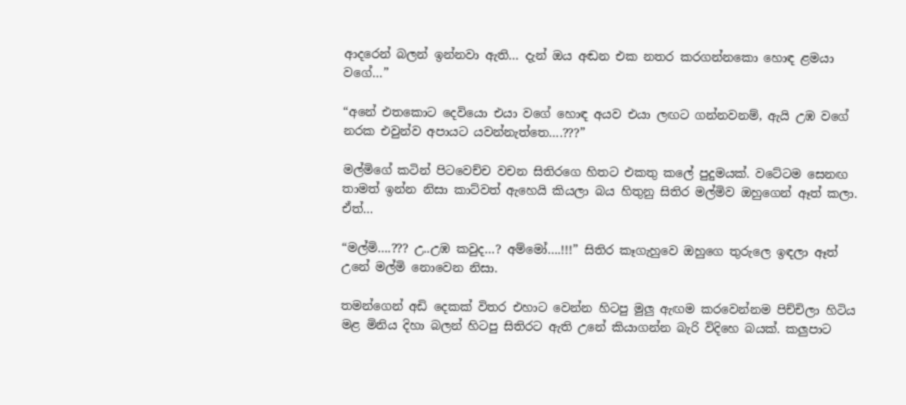ආදරෙන් බලන් ඉන්නවා ඇති… දැන් ඔය අඬන එක නතර කරගන්නකො හොඳ ළමයා වගේ…”

“අනේ එතකොට දෙවියො එයා වගේ හොඳ අයව එයා ලඟට ගන්නවනම්, ඇයි උඹ වගේ නරක එවුන්ව අපායට යවන්නැත්තෙ….???”

මල්මිගේ කටින් පිටවෙච්ච වචන සිතිරගෙ හිතට එකතු කලේ පුදුමයක්. වටේටම සෙනඟ තාමත් ඉන්න නිසා කාට්වත් ඇහෙයි කියලා බය හිතුනු සිතිර මල්මිව ඔහුගෙන් ඈත් කලා. ඒත්…

“මල්මි….??? උ..උඹ කවුද…? අම්මෝ….!!!” සිතිර කෑගැහුවෙ ඔහුගෙ තුරුලෙ ඉඳලා ඈත් උනේ මල්මි නොවෙන නිසා.

තමන්ගෙන් අඩි දෙකක් විතර එහාට වෙන්න හිටපු මුලු ඇඟම කරවෙන්නම පිච්චිලා හිටිය මළ මිනිය දිහා බලන් හිටපු සිතිරට ඇති උනේ කියාගන්න බැරි විදිහෙ බයක්. කලුපාට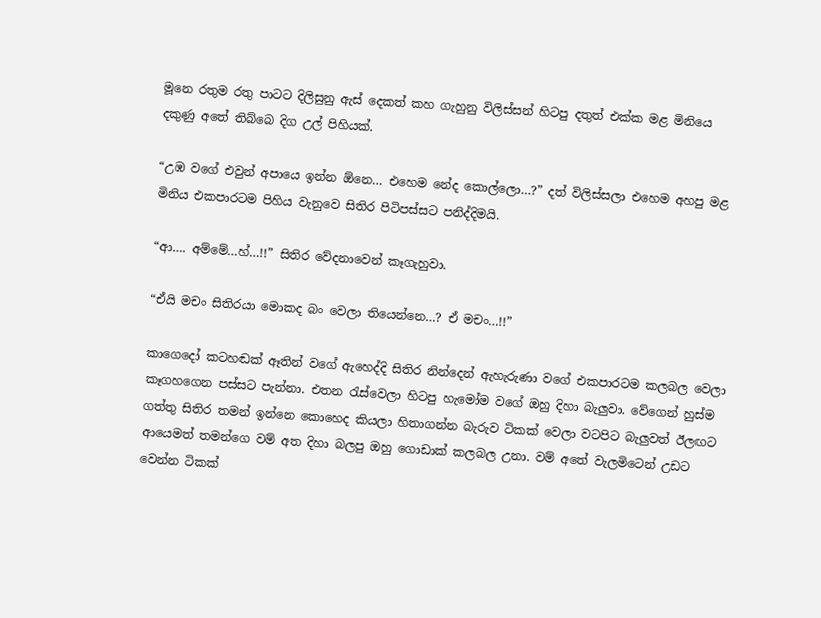මූනෙ රතුම රතු පාටට දිලිසුනු ඇස් දෙකත් කහ ගැහුනු විලිස්සන් හිටපු දතුත් එක්ක මළ මිනියෙ දකුණු අතේ තිබ්බෙ දිග උල් පිහියක්.

“උඹ වගේ එවුන් අපායෙ ඉන්න ඕනෙ… එහෙම නේද කොල්ලො…?” දත් විලිස්සලා එහෙම අහපු මළ මිනිය එකපාරටම පිහිය වැනුවෙ සිතිර පිටිපස්සට පනිද්දිමයි.

“ආ…. අම්මේ…හ්…!!” සිතිර වේදනාවෙන් කෑගැහුවා.

“ඒයි මචං සිතිරයා මොකද බං වෙලා තියෙන්නෙ…? ඒ මචං…!!”

කාගෙදෝ කටහඬක් ඈතින් වගේ ඇහෙද්දි සිතිර නින්දෙන් ඇහැරුණා වගේ එකපාරටම කලබල වෙලා කෑගහගෙන පස්සට පැන්නා. එතන රැස්වෙලා හිටපු හැමෝම වගේ ඔහු දිහා බැලුවා. වේගෙන් හුස්ම ගත්තු සිතිර තමන් ඉන්නෙ කොහෙද කියලා හිතාගන්න බැරුව ටිකක් වෙලා වටපිට බැලුවත් ඊලඟට ආයෙමත් තමන්ගෙ වම් අත දිහා බලපු ඔහු ගොඩාක් කලබල උනා. වම් අතේ වැලමිටෙන් උඩට වෙන්න ටිකක්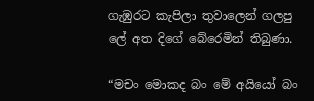ගැඹුරට කැපිලා තුවාලෙන් ගලපු ලේ අත දිගේ බේරෙමින් තිබුණා.

“මචං මොකද බං මේ අයියෝ බං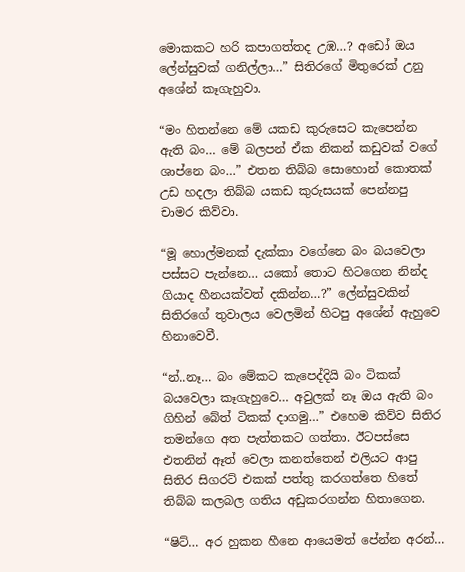මොකකට හරි කපාගත්තද උඹ…? අඩෝ ඔය ලේන්සුවක් ගනිල්ලා…” සිතිරගේ මිතුරෙක් උනු අශේන් කෑගැහුවා.

“මං හිතන්නෙ මේ යකඩ කුරුසෙට කැපෙන්න ඇති බං… මේ බලපන් ඒක නිකන් කඩුවක් වගේ ශාප්නෙ බං…” එතන තිබ්බ සොහොන් කොතක් උඩ හදලා තිබ්බ යකඩ කුරුසයක් පෙන්නපු චාමර කිව්වා.

“මූ හොල්මනක් දැක්කා වගේනෙ බං බයවෙලා පස්සට පැන්නෙ… යකෝ තොට හිටගෙන නින්ද ගියාද හීනයක්වත් දකින්න…?” ලේන්සුවකින් සිතිරගේ තුවාලය වෙලමින් හිටපු අශේන් ඇහුවෙ හිනාවෙවී.

“න්..නෑ… බං මේකට කැපෙද්දියි බං ටිකක් බයවෙලා කෑගැහුවෙ… අවුලක් නෑ ඔය ඇති බං ගිහින් බේත් ටිකක් දාගමු…” එහෙම කිව්ව සිතිර තමන්ගෙ අත පැත්තකට ගත්තා. ඊටපස්සෙ එතනින් ඈත් වෙලා කනත්තෙන් එලියට ආපු සිතිර සිගරට් එකක් පත්තු කරගත්තෙ හිතේ තිබ්බ කලබල ගතිය අඩුකරගන්න හිතාගෙන.

“ෂිට්… අර හුකන හීනෙ ආයෙමත් පේන්න අරන්…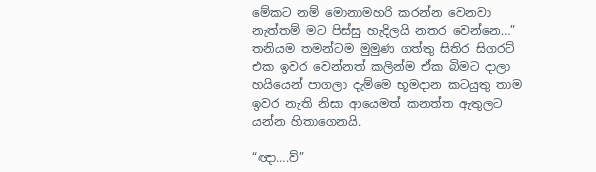මේකට නම් මොනාමහරි කරන්න වෙනවා නැත්තම් මට පිස්සු හැදිලයි නතර වෙන්නෙ…” තනියම තමන්ටම මුමුණ ගත්තු සිතිර සිගරට් එක ඉවර වෙන්නත් කලින්ම ඒක බිමට දාලා හයියෙන් පාගලා දැම්මෙ භූමදාන කටයුතු තාම ඉවර නැති නිසා ආයෙමත් කනත්ත ඇතුලට යන්න හිතාගෙනයි.

“ඥා….ව්”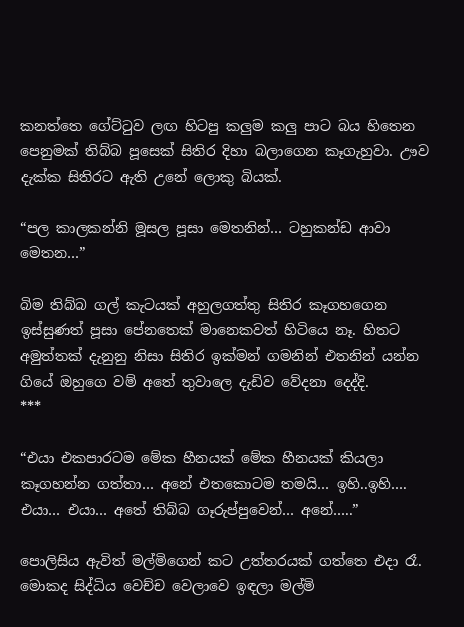කනත්තෙ ගේට්ටුව ලඟ හිටපු කලුම කලු පාට බය හිතෙන පෙනුමක් තිබ්බ පූසෙක් සිතිර දිහා බලාගෙන කෑගැහුවා. ඌව දැක්ක සිතිරට ඇති උනේ ලොකු බියක්.

“පල කාලකන්නි මූසල පූසා මෙතනින්… ටහුකන්ඩ ආවා මෙතන…”

බිම තිබ්බ ගල් කැටයක් අහුලගත්තු සිතිර කෑගහගෙන ඉස්සුණත් පූසා පේනතෙක් මානෙකවත් හිටියෙ නෑ. හිතට අමුත්තක් දැනුනු නිසා සිතිර ඉක්මන් ගමනින් එතනින් යන්න ගියේ ඔහුගෙ වම් අතේ තුවාලෙ දැඩිව වේදනා දෙද්දි.
***

“එයා එකපාරටම මේක හීනයක් මේක හීනයක් කියලා කෑගහන්න ගත්තා… අනේ එතකොටම තමයි… ඉහි..ඉහි…. එයා… එයා… අතේ තිබ්බ ගෑරුප්පුවෙන්… අනේ…..”

පොලිසිය ඇවිත් මල්මිගෙන් කට උත්තරයක් ගත්තෙ එදා රෑ. මොකද සිද්ධිය වෙච්ච වෙලාවෙ ඉඳලා මල්මි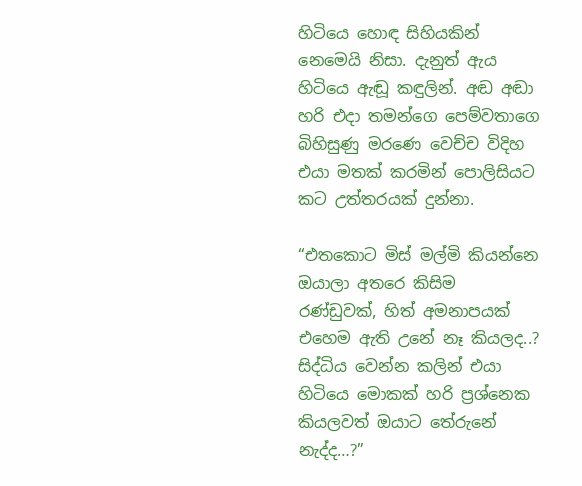හිටියෙ හොඳ සිහියකින් නෙමෙයි නිසා. දැනුත් ඇය හිටියෙ ඇඬූ කඳුලින්. අඬ අඬා හරි එදා තමන්ගෙ පෙම්වතාගෙ බිහිසුණු මරණෙ වෙච්ච විදිහ එයා මතක් කරමින් පොලිසියට කට උත්තරයක් දුන්නා.

“එතකොට මිස් මල්මි කියන්නෙ ඔයාලා අතරෙ කිසිම රණ්ඩුවක්, හිත් අමනාපයක් එහෙම ඇති උනේ නෑ කියලද..? සිද්ධිය වෙන්න කලින් එයා හිටියෙ මොකක් හරි ප්‍රශ්නෙක කියලවත් ඔයාට තේරුනේ නැද්ද…?”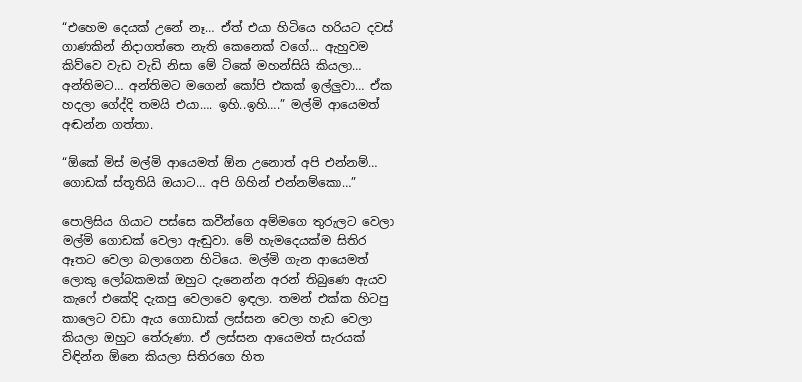“එහෙම දෙයක් උනේ නෑ… ඒත් එයා හිටියෙ හරියට දවස් ගාණකින් නිදාගත්තෙ නැති කෙනෙක් වගේ… ඇහුවම කිව්වෙ වැඩ වැඩි නිසා මේ ටිකේ මහන්සියි කියලා… අන්තිමට… අන්තිමට මගෙන් කෝපි එකක් ඉල්ලුවා… ඒක හදලා ගේද්දි තමයි එයා…. ඉහි..ඉහි….” මල්මි ආයෙමත් අඬන්න ගත්තා.

“ඕකේ මිස් මල්මි ආයෙමත් ඕන උනොත් අපි එන්නම්… ගොඩක් ස්තූතියි ඔයාට… අපි ගිහින් එන්නම්කො…”

පොලිසිය ගියාට පස්සෙ කවීන්ගෙ අම්මගෙ තුරුලට වෙලා මල්මි ගොඩක් වෙලා ඇඬුවා. මේ හැමදෙයක්ම සිතිර ඈතට වෙලා බලාගෙන හිටියෙ. මල්මි ගැන ආයෙමත් ලොකු ලෝබකමක් ඔහුට දැනෙන්න අරන් තිබුණෙ ඇයව කැෆේ එකේදි දැකපු වෙලාවෙ ඉඳලා. තමන් එක්ක හිටපු කාලෙට වඩා ඇය ගොඩාක් ලස්සන වෙලා හැඩ වෙලා කියලා ඔහුට තේරුණා. ඒ ලස්සන ආයෙමත් සැරයක් විඳින්න ඕනෙ කියලා සිතිරගෙ හිත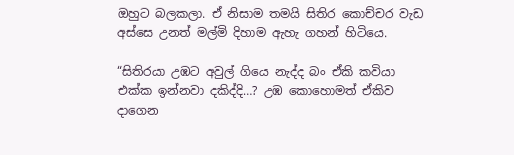ඔහුට බලකලා. ඒ නිසාම තමයි සිතිර කොච්චර වැඩ අස්සෙ උනත් මල්මි දිහාම ඇහැ ගහන් හිටියෙ.

“සිතිරයා උඹට අවුල් ගියෙ නැද්ද බං ඒකි කවියා එක්ක ඉන්නවා දකිද්දි…? උඹ කොහොමත් ඒකිව දාගෙන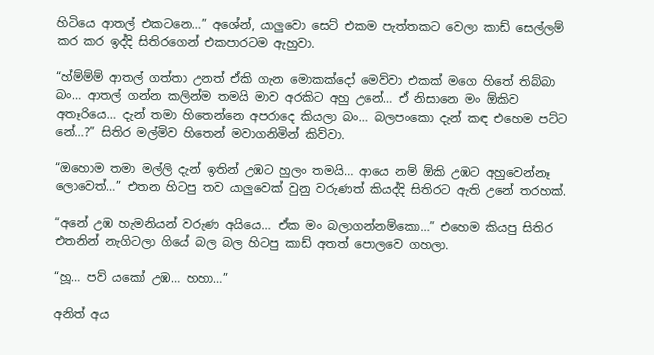හිටියෙ ආතල් එකටනෙ…” අශේන්, යාලුවො සෙට් එකම පැත්තකට වෙලා කාඩ් සෙල්ලම් කර කර ඉද්දි සිතිරගෙන් එකපාරටම ඇහුවා.

“හ්ම්ම්ම් ආතල් ගත්තා උනත් ඒකි ගැන මොකක්දෝ මෙව්වා එකක් මගෙ හිතේ තිබ්බා බං… ආතල් ගන්න කලින්ම තමයි මාව අරකිට අහු උනේ… ඒ නිසානෙ මං ඕකිව අතෑරියෙ… දැන් තමා හිතෙන්නෙ අපරාදෙ කියලා බං… බලපංකො දැන් කඳ එහෙම පට්ට නේ…?” සිතිර මල්මිව හිතෙන් මවාගනිමින් කිව්වා.

“ඔහොම තමා මල්ලි දැන් ඉතින් උඹට හුලං තමයි… ආයෙ නම් ඕකි උඹට අහුවෙන්නෑ ලොවෙත්…” එතන හිටපු තව යාලුවෙක් වුනු වරුණත් කියද්දි සිතිරට ඇති උනේ තරහක්.

“අනේ උඹ හැමනියන් වරුණ අයියෙ… ඒක මං බලාගන්නම්කො…” එහෙම කියපු සිතිර එතනින් නැගිටලා ගියේ බල බල හිටපු කාඩ් අතත් පොලවෙ ගහලා.

“හූ… පව් යකෝ උඹ… හහා…”

අනිත් අය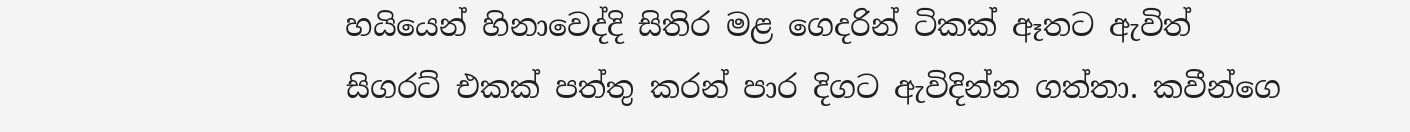හයියෙන් හිනාවෙද්දි සිතිර මළ ගෙදරින් ටිකක් ඈතට ඇවිත් සිගරට් එකක් පත්තු කරන් පාර දිගට ඇවිදින්න ගත්තා. කවීන්ගෙ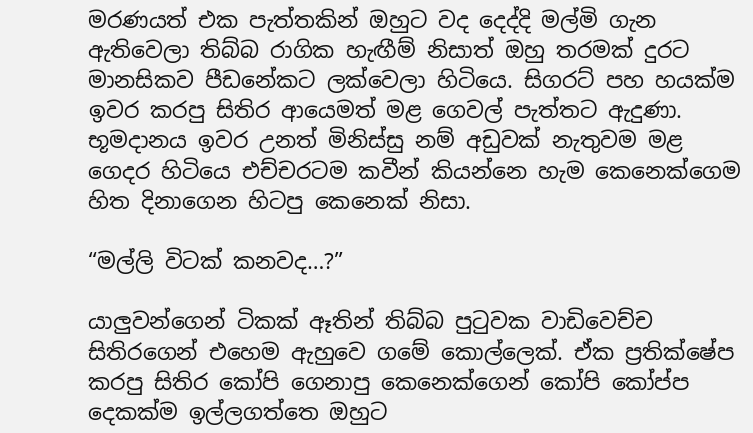මරණයත් එක පැත්තකින් ඔහුට වද දෙද්දි මල්මි ගැන ඇතිවෙලා තිබ්බ රාගික හැඟීම් නිසාත් ඔහු තරමක් දුරට මානසිකව පීඩනේකට ලක්වෙලා හිටියෙ. සිගරට් පහ හයක්ම ඉවර කරපු සිතිර ආයෙමත් මළ ගෙවල් පැත්තට ඇදුණා. භූමදානය ඉවර උනත් මිනිස්සු නම් අඩුවක් නැතුවම මළ ගෙදර හිටියෙ එච්චරටම කවීන් කියන්නෙ හැම කෙනෙක්ගෙම හිත දිනාගෙන හිටපු කෙනෙක් නිසා.

“මල්ලි විටක් කනවද…?”

යාලුවන්ගෙන් ටිකක් ඈතින් තිබ්බ පුටුවක වාඩිවෙච්ච සිතිරගෙන් එහෙම ඇහුවෙ ගමේ කොල්ලෙක්. ඒක ප්‍රතික්ෂේප කරපු සිතිර කෝපි ගෙනාපු කෙනෙක්ගෙන් කෝපි කෝප්ප දෙකක්ම ඉල්ලගත්තෙ ඔහුට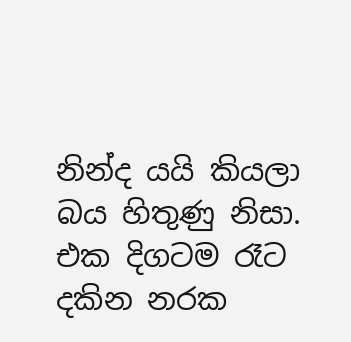නින්ද යයි කියලා බය හිතුණු නිසා. එක දිගටම රෑට දකින නරක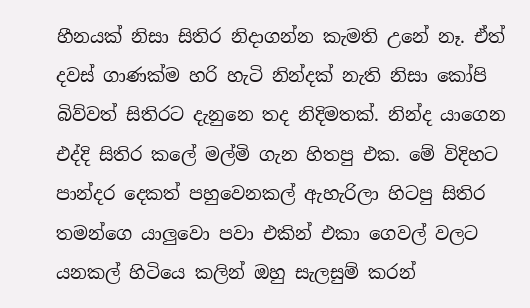හීනයක් නිසා සිතිර නිදාගන්න කැමති උනේ නෑ. ඒත් දවස් ගාණක්ම හරි හැටි නින්දක් නැති නිසා කෝපි බිව්වත් සිතිරට දැනුනෙ තද නිදිමතක්. නින්ද යාගෙන එද්දි සිතිර කලේ මල්මි ගැන හිතපු එක. මේ විදිහට පාන්දර දෙකත් පහුවෙනකල් ඇහැරිලා හිටපු සිතිර තමන්ගෙ යාලුවො පවා එකින් එකා ගෙවල් වලට යනකල් හිටියෙ කලින් ඔහු සැලසුම් කරන්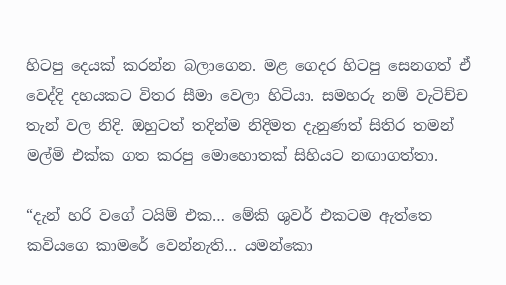හිටපු දෙයක් කරන්න බලාගෙන. මළ ගෙදර හිටපු සෙනගත් ඒ වෙද්දි දහයකට විතර සීමා වෙලා හිටියා. සමහරු නම් වැටිච්ච තැන් වල නිදි. ඔහුටත් තදින්ම නිදිමත දැනුණත් සිතිර තමන් මල්මි එක්ක ගත කරපු මොහොතක් සිහියට නඟාගත්තා.

“දැන් හරි වගේ ටයිම් එක… මේකි ශුවර් එකටම ඇත්තෙ කවියගෙ කාමරේ වෙන්නැති… යමන්කො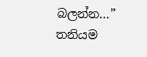බලන්න…” තනියම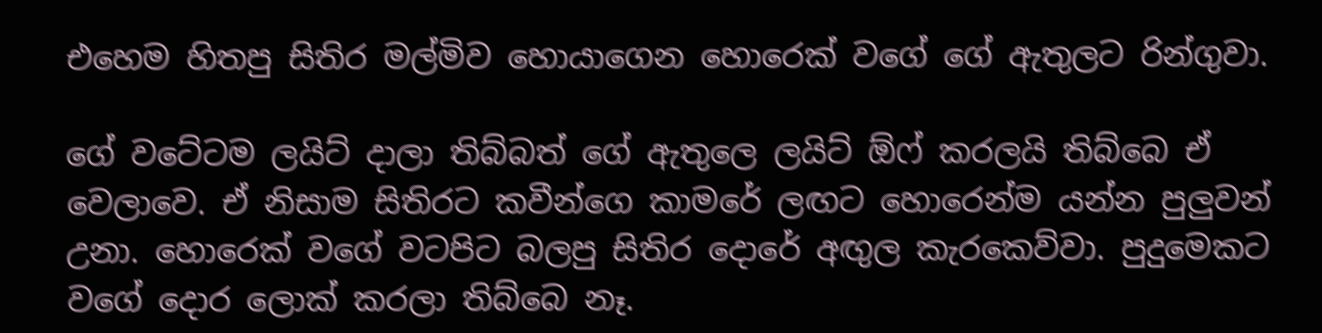එහෙම හිතපු සිතිර මල්මිව හොයාගෙන හොරෙක් වගේ ගේ ඇතුලට රින්ගුවා.

ගේ වටේටම ලයිට් දාලා තිබ්බත් ගේ ඇතුලෙ ලයිට් ඕෆ් කරලයි තිබ්බෙ ඒ වෙලාවෙ. ඒ නිසාම සිතිරට කවීන්ගෙ කාමරේ ලඟට හොරෙන්ම යන්න පුලුවන් උනා. හොරෙක් වගේ වටපිට බලපු සිතිර දොරේ අඟුල කැරකෙව්වා. පුදුමෙකට වගේ දොර ලොක් කරලා තිබ්බෙ නෑ.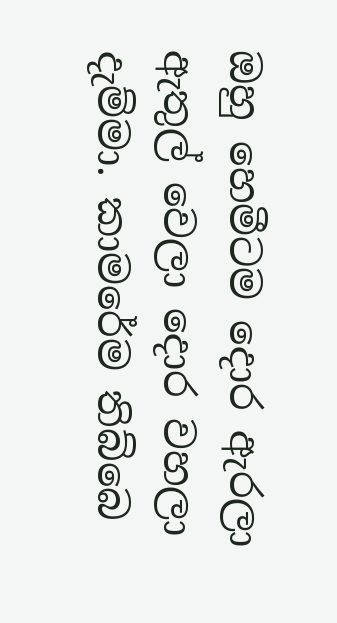ඔහු හෙමීටම දොර ඇරලා ඇතුල් වෙලා දොර වහලා දැම්මා. කාමරේම තිබ්බෙ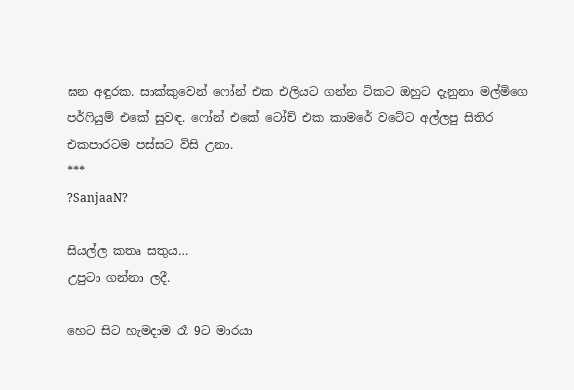ඝන අඳුරක. සාක්කුවෙන් ෆෝන් එක එලියට ගන්න ටිකට ඔහුට දැනුනා මල්මිගෙ පර්ෆියුම් එකේ සුවඳ. ෆෝන් එකේ ටෝච් එක කාමරේ වටේට අල්ලපු සිතිර එකපාරටම පස්සට විසි උනා.
***
?SanjaaN?

සියල්ල කතෘ සතුය…
උපුටා ගන්නා ලදී.

හෙට සිට හැමදාම රෑ 9ට මාරයා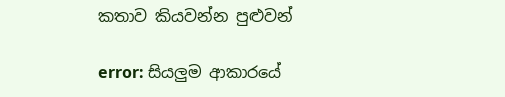කතාව කියවන්න පුළුවන්

error: සියලුම ආකාරයේ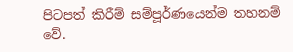පිටපත් කිරීම් සම්පූර්ණයෙන්ම තහනම් වේ.